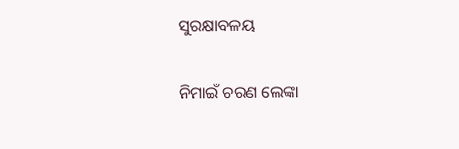ସୁରକ୍ଷାବଳୟ

ନିମାଇଁ ଚରଣ ଲେଙ୍କା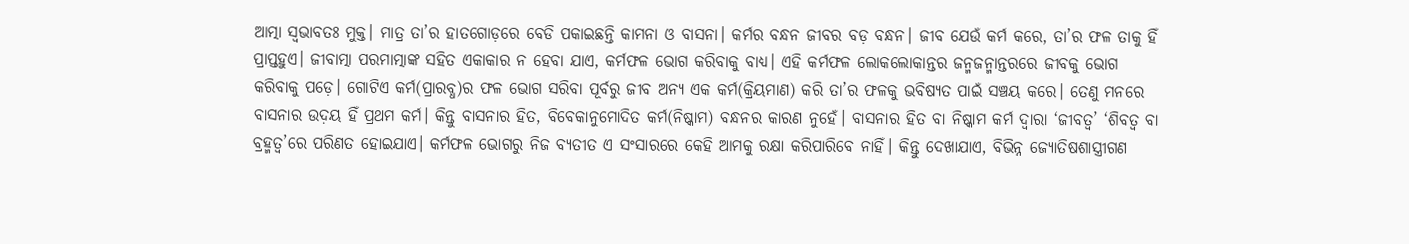ଆତ୍ମା ସ୍ବଭାବତଃ ମୁକ୍ତ। ମାତ୍ର ତା’ର ହାତଗୋଡ଼ରେ ବେଡି ପକାଇଛନ୍ତି କାମନା ଓ ବାସନା। କର୍ମର ବନ୍ଧନ ଜୀବର ବଡ଼ ବନ୍ଧନ। ଜୀବ ଯେଉଁ କର୍ମ କରେ, ତା’ର ଫଳ ତାକୁ ହିଁ ପ୍ରାପ୍ତହୁଏ। ଜୀବାତ୍ମା ପରମାତ୍ମାଙ୍କ ସହିତ ଏକାକାର ନ ହେବା ଯାଏ, କର୍ମଫଳ ଭୋଗ କରିବାକୁ ବାଧ୍ୟ। ଏହି କର୍ମଫଳ ଲୋକଲୋକାନ୍ତର ଜନ୍ମଜନ୍ମାନ୍ତରରେ ଜୀବକୁ ଭୋଗ କରିବାକୁ ପଡ଼େ। ଗୋଟିଏ କର୍ମ(ପ୍ରାରବ୍ଧ)ର ଫଳ ଭୋଗ ସରିବା ପୂର୍ବରୁ ଜୀବ ଅନ୍ୟ ଏକ କର୍ମ(କ୍ରିୟମାଣ) କରି ତା’ର ଫଳକୁ ଭବିଷ୍ୟତ ପାଇଁ ସଞ୍ଚୟ କରେ। ତେଣୁ ମନରେ ବାସନାର ଉଦ଼ୟ ହିଁ ପ୍ରଥମ କର୍ମ। କିନ୍ତୁ ବାସନାର ହିତ, ବିବେକାନୁମୋଦିତ କର୍ମ(ନିଷ୍କାମ) ବନ୍ଧନର କାରଣ ନୁହେଁ। ବାସନାର ହିତ ବା ନିଷ୍କାମ କର୍ମ ଦ୍ୱାରା ‘ଜୀବତ୍ୱ’ ‘ଶିବତ୍ୱ ବା ବ୍ରହ୍ମତ୍ୱ’ରେ ପରିଣତ ହୋଇଯାଏ। କର୍ମଫଳ ଭୋଗରୁ ନିଜ ବ୍ୟତୀତ ଏ ସଂସାରରେ କେହି ଆମକୁ ରକ୍ଷା କରିପାରିବେ ନାହିଁ। କିନ୍ତୁ ଦେଖାଯାଏ, ବିଭିନ୍ନ ଜ୍ୟୋତିଷଶାସ୍ତ୍ରୀଗଣ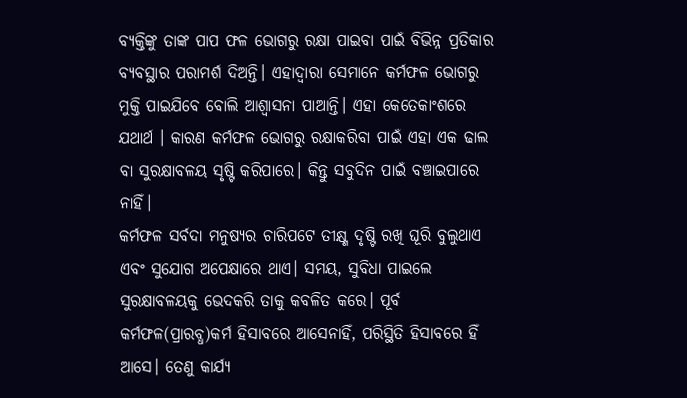ବ୍ୟକ୍ତିଙ୍କୁ ତାଙ୍କ ପାପ ଫଳ ଭୋଗରୁ ରକ୍ଷା ପାଇବା ପାଇଁ ବିଭିନ୍ନ ପ୍ରତିକାର ବ୍ୟବସ୍ଥାର ପରାମର୍ଶ ଦିଅନ୍ତି। ଏହାଦ୍ୱାରା ସେମାନେ କର୍ମଫଳ ଭୋଗରୁ ମୁକ୍ତି ପାଇଯିବେ ବୋଲି ଆଶ୍ୱାସନା ପାଆନ୍ତି। ଏହା କେତେକାଂଶରେ ଯଥାର୍ଥ । କାରଣ କର୍ମଫଳ ଭୋଗରୁ ରକ୍ଷାକରିବା ପାଇଁ ଏହା ଏକ ଢାଲ ବା ସୁରକ୍ଷାବଳୟ ସୃଷ୍ଟି କରିପାରେ। କିନ୍ତୁ ସବୁଦିନ ପାଇଁ ବଞ୍ଚାଇପାରେ ନାହିଁ।
କର୍ମଫଳ ସର୍ବଦା ମନୁଷ୍ୟର ଚାରିପଟେ ତୀକ୍ଷ୍ଣ ଦୃଷ୍ଟି ରଖି ଘୂରି ବୁଲୁଥାଏ ଏବଂ ସୁଯୋଗ ଅପେକ୍ଷାରେ ଥାଏ। ସମୟ, ସୁବିଧା ପାଇଲେ ସୁରକ୍ଷାବଳୟକୁ ଭେଦକରି ତାକୁ କବଳିତ କରେ। ପୂର୍ବ କର୍ମଫଳ(ପ୍ରାରବ୍ଧ)କର୍ମ ହିସାବରେ ଆସେନାହିଁ, ପରିସ୍ଥିତି ହିସାବରେ ହିଁ ଆସେ। ତେଣୁ କାର୍ଯ୍ୟ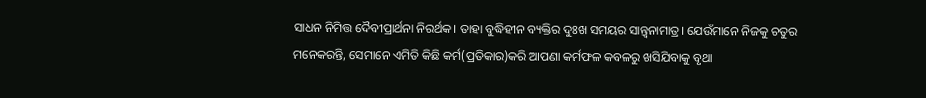ସାଧନ ନିମିତ୍ତ ଦୈବୀପ୍ରାର୍ଥନା ନିରର୍ଥକ। ତାହା ବୁଦ୍ଧିହୀନ ବ୍ୟକ୍ତିର ଦୁଃଖ ସମୟର ସାନ୍ତ୍ୱନାମାତ୍ର। ଯେଉଁମାନେ ନିଜକୁ ଚତୁର ମନେକରନ୍ତି, ସେମାନେ ଏମିତି କିଛି କର୍ମ(ପ୍ରତିକାର)କରି ଆପଣା କର୍ମଫଳ କବଳରୁ ଖସିଯିବାକୁ ବୃଥା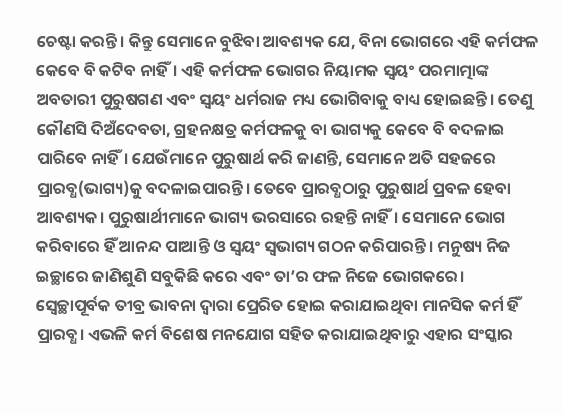ଚେଷ୍ଟା କରନ୍ତି। କିନ୍ତୁ ସେମାନେ ବୁଝିବା ଆବଶ୍ୟକ ଯେ, ବିନା ଭୋଗରେ ଏହି କର୍ମଫଳ କେବେ ବି କଟିବ ନାହିଁ। ଏହି କର୍ମଫଳ ଭୋଗର ନିୟାମକ ସ୍ବୟଂ ପରମାତ୍ମାଙ୍କ ଅବତାରୀ ପୁରୁଷଗଣ ଏବଂ ସ୍ବୟଂ ଧର୍ମରାଜ ମଧ୍ୟ ଭୋଗିବାକୁ ବାଧ୍ୟ ହୋଇଛନ୍ତି। ତେଣୁ କୌଣସି ଦିଅଁଦେବତା, ଗ୍ରହନକ୍ଷତ୍ର କର୍ମଫଳକୁ ବା ଭାଗ୍ୟକୁ କେବେ ବି ବଦଳାଇ ପାରିବେ ନାହିଁ। ଯେଉଁମାନେ ପୁରୁଷାର୍ଥ କରି ଜାଣନ୍ତି, ସେମାନେ ଅତି ସହଜରେ ପ୍ରାରବ୍ଧ(ଭାଗ୍ୟ)କୁ ବଦଳାଇପାରନ୍ତି। ତେବେ ପ୍ରାରବ୍ଧଠାରୁ ପୁରୁଷାର୍ଥ ପ୍ରବଳ ହେବା ଆବଶ୍ୟକ। ପୁରୁଷାର୍ଥୀମାନେ ଭାଗ୍ୟ ଭରସାରେ ରହନ୍ତି ନାହିଁ। ସେମାନେ ଭୋଗ କରିବାରେ ହିଁ ଆନନ୍ଦ ପାଆନ୍ତି ଓ ସ୍ବୟଂ ସ୍ବଭାଗ୍ୟ ଗଠନ କରିପାରନ୍ତି। ମନୁଷ୍ୟ ନିଜ ଇଚ୍ଛାରେ ଜାଣିଶୁଣି ସବୁକିଛି କରେ ଏବଂ ତା’ର ଫଳ ନିଜେ ଭୋଗକରେ।
ସ୍ବେଚ୍ଛାପୂର୍ବକ ତୀବ୍ର ଭାବନା ଦ୍ୱାରା ପ୍ରେରିତ ହୋଇ କରାଯାଇଥିବା ମାନସିକ କର୍ମ ହିଁ ପ୍ରାରବ୍ଧ। ଏଭଳି କର୍ମ ବିଶେଷ ମନଯୋଗ ସହିତ କରାଯାଇଥିବାରୁ ଏହାର ସଂସ୍କାର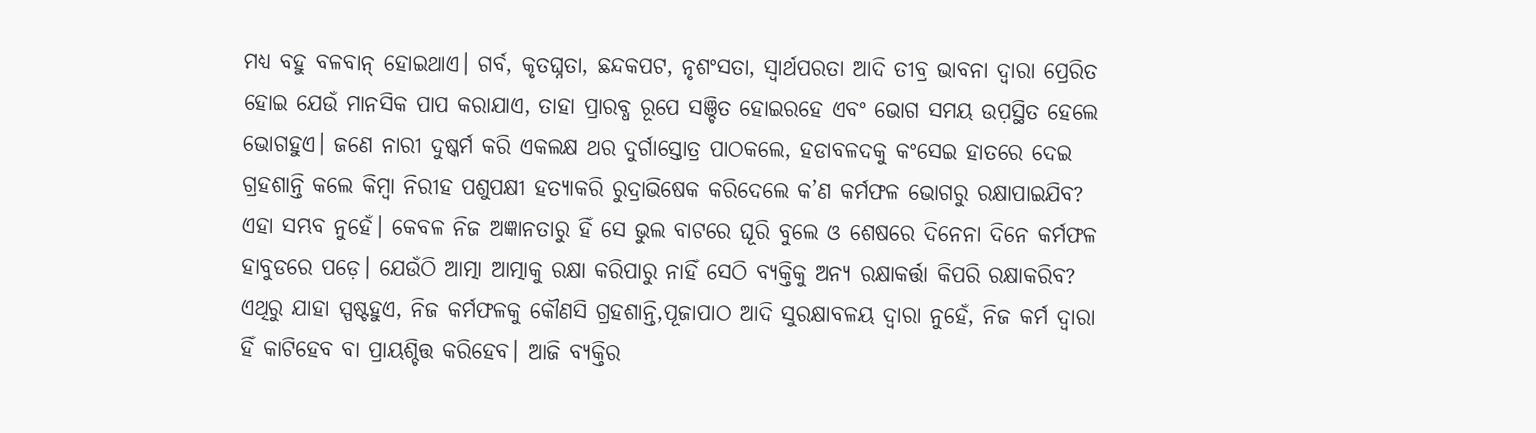ମଧ୍ୟ ବହୁ ବଳବାନ୍‌ ହୋଇଥାଏ। ଗର୍ବ, କୃତଘ୍ନତା, ଛନ୍ଦକପଟ, ନୃଶଂସତା, ସ୍ବାର୍ଥପରତା ଆଦି ତୀବ୍ର ଭାବନା ଦ୍ୱାରା ପ୍ରେରିତ ହୋଇ ଯେଉଁ ମାନସିକ ପାପ କରାଯାଏ, ତାହା ପ୍ରାରବ୍ଧ ରୂପେ ସଞ୍ଚିତ ହୋଇରହେ ଏବଂ ଭୋଗ ସମୟ ଉପ଼ସ୍ଥିତ ହେଲେ ଭୋଗହୁଏ। ଜଣେ ନାରୀ ଦୁଷ୍କର୍ମ କରି ଏକଲକ୍ଷ ଥର ଦୁର୍ଗାସ୍ତୋତ୍ର ପାଠକଲେ, ହଡାବଳଦକୁ କଂସେଇ ହାତରେ ଦେଇ ଗ୍ରହଶାନ୍ତି କଲେ କିମ୍ବା ନିରୀହ ପଶୁପକ୍ଷୀ ହତ୍ୟାକରି ରୁଦ୍ରାଭିଷେକ କରିଦେଲେ କ’ଣ କର୍ମଫଳ ଭୋଗରୁ ରକ୍ଷାପାଇଯିବ? ଏହା ସମ୍ଭବ ନୁହେଁ। କେବଳ ନିଜ ଅଜ୍ଞାନତାରୁ ହିଁ ସେ ଭୁଲ ବାଟରେ ଘୂରି ବୁଲେ ଓ ଶେଷରେ ଦିନେନା ଦିନେ କର୍ମଫଳ ହାବୁଡରେ ପଡ଼େ। ଯେଉଁଠି ଆତ୍ମା ଆତ୍ମାକୁ ରକ୍ଷା କରିପାରୁ ନାହିଁ ସେଠି ବ୍ୟକ୍ତିକୁ ଅନ୍ୟ ରକ୍ଷାକର୍ତ୍ତା କିପରି ରକ୍ଷାକରିବ? ଏଥିରୁ ଯାହା ସ୍ପଷ୍ଟହୁଏ, ନିଜ କର୍ମଫଳକୁ କୌଣସି ଗ୍ରହଶାନ୍ତି,ପୂଜାପାଠ ଆଦି ସୁରକ୍ଷାବଳୟ ଦ୍ୱାରା ନୁହେଁ, ନିଜ କର୍ମ ଦ୍ୱାରା ହିଁ କାଟିହେବ ବା ପ୍ରାୟଶ୍ଚିତ୍ତ କରିହେବ। ଆଜି ବ୍ୟକ୍ତିର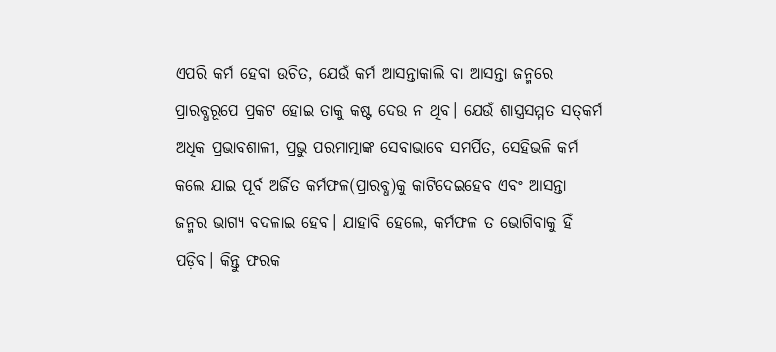ଏପରି କର୍ମ ହେବା ଉଚିତ, ଯେଉଁ କର୍ମ ଆସନ୍ତାକାଲି ବା ଆସନ୍ତା ଜନ୍ମରେ ପ୍ରାରବ୍ଧରୂପେ ପ୍ରକଟ ହୋଇ ତାକୁ କଷ୍ଟ ଦେଉ ନ ଥିବ। ଯେଉଁ ଶାସ୍ତ୍ରସମ୍ମତ ସତ୍‌କର୍ମ ଅଧିକ ପ୍ରଭାବଶାଳୀ, ପ୍ରଭୁ ପରମାତ୍ମାଙ୍କ ସେବାଭାବେ ସମର୍ପିତ, ସେହିଭଳି କର୍ମ କଲେ ଯାଇ ପୂର୍ବ ଅର୍ଜିତ କର୍ମଫଳ(ପ୍ରାରବ୍ଧ)କୁ କାଟିଦେଇହେବ ଏବଂ ଆସନ୍ତା ଜନ୍ମର ଭାଗ୍ୟ ବଦଳାଇ ହେବ। ଯାହାବି ହେଲେ, କର୍ମଫଳ ତ ଭୋଗିବାକୁ ହିଁ ପଡ଼ିବ। କିନ୍ତୁ ଫରକ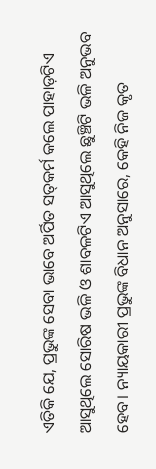ଏତିକି ଯେ, ପ୍ରଭୁଙ୍କ ସେବା ଭାବେ ଅର୍ପିତ ସତ୍‌କର୍ମ କଲେ ପାହାଡ଼ଟିଏ ଆସୁଥିଲେ ସୋରିଷ ଭଳି ଓ ଶାବଳଟିଏ ଆସୁଥିଲେ ଛୁଞ୍ଚିଟି ଭଳି ଅନୁଭବ ହେବ। ନ୍ୟାୟକାରୀ ପ୍ରଭୁଙ୍କ ବିଧାନ ଅନୁସାରେ, କେହି ନିଜ କୃତ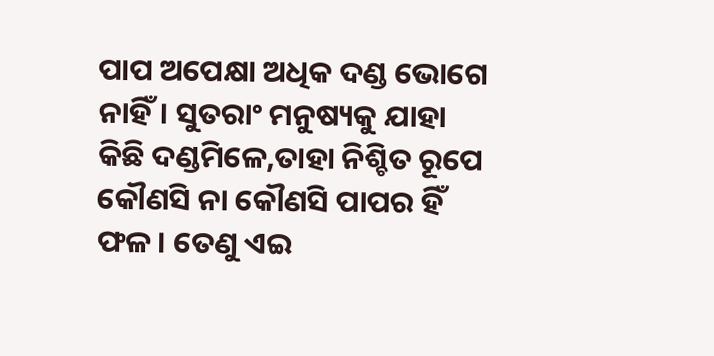ପାପ ଅପେକ୍ଷା ଅଧିକ ଦଣ୍ଡ ଭୋଗେ ନାହିଁ। ସୁତରାଂ ମନୁଷ୍ୟକୁ ଯାହା କିଛି ଦଣ୍ଡମିଳେ,ତାହା ନିଶ୍ଚିତ ରୂପେ କୌଣସି ନା କୌଣସି ପାପର ହିଁ ଫଳ। ତେଣୁ ଏଇ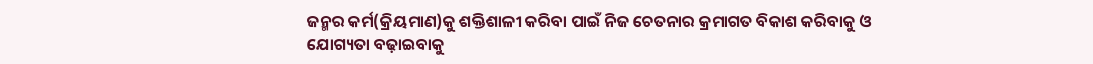ଜନ୍ମର କର୍ମ(କ୍ରିୟମାଣ)କୁ ଶକ୍ତିଶାଳୀ କରିବା ପାଇଁ ନିଜ ଚେତନାର କ୍ରମାଗତ ବିକାଶ କରିବାକୁ ଓ ଯୋଗ୍ୟତା ବଢ଼ାଇବାକୁ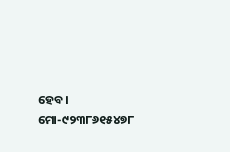ହେବ।
ମୋ-୯୨୩୮୬୧୫୪୭୮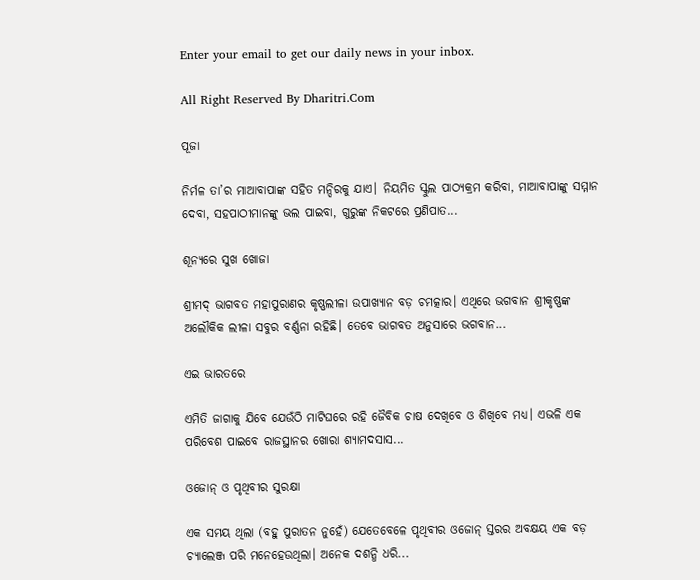Enter your email to get our daily news in your inbox.

All Right Reserved By Dharitri.Com

ପୂଜା

ନିର୍ମଳ ତା’ର ମାଆବାପାଙ୍କ ସହିତ ମନ୍ଦିରକୁ ଯାଏ। ନିୟମିତ ସ୍କୁଲ ପାଠ୍ୟକ୍ରମ କରିବା, ମାଆବାପାଙ୍କୁ ସମ୍ମାନ ଦେବା, ସହପାଠୀମାନଙ୍କୁ ଭଲ ପାଇବା, ଗୁରୁଙ୍କ ନିକଟରେ ପ୍ରଣିପାତ...

ଶୂନ୍ୟରେ ସୁଖ ଖୋଜା

ଶ୍ରୀମଦ୍‌ ଭାଗବତ ମହାପୁରାଣର କୃଷ୍ଣଲୀଳା ଉପାଖ୍ୟାନ ବଡ଼ ଚମତ୍କାର। ଏଥିରେ ଭଗବାନ ଶ୍ରୀକୃଷ୍ଣଙ୍କ ଅଲୌକିକ ଲୀଳା ସବୁର ବର୍ଣ୍ଣନା ରହିଛି। ତେବେ ଭାଗବତ ଅନୁସାରେ ଭଗବାନ...

ଏଇ ଭାରତରେ

ଏମିତି ଜାଗାକୁ ଯିବେ ଯେଉଁଠି ମାଟିଘରେ ରହି ଜୈବିକ ଚାଷ ଦେଖିବେ ଓ ଶିଖିବେ ମଧ୍ୟ। ଏଭଳି ଏକ ପରିବେଶ ପାଇବେ ରାଜସ୍ଥାନର ଖୋରା ଶ୍ୟାମଦସାସ...

ଓଜୋନ୍‌ ଓ ପୃଥିବୀର ସୁରକ୍ଷା

ଏକ ସମୟ ଥିଲା (ବହୁ ପୁରାତନ ନୁହେଁ) ଯେତେବେଳେ ପୃଥିବୀର ଓଜୋନ୍‌ ସ୍ତରର ଅବକ୍ଷୟ ଏକ ବଡ଼ ଚ୍ୟାଲେଞ୍ଜ ପରି ମନେହେଉଥିଲା। ଅନେକ ଦଶନ୍ଧି ଧରି...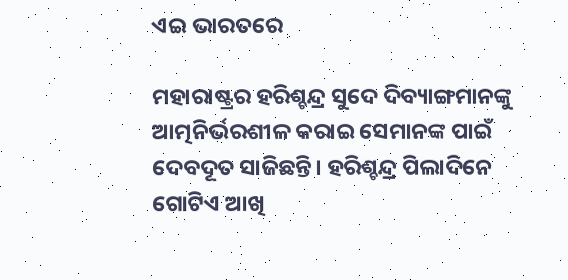ଏଇ ଭାରତରେ

ମହାରାଷ୍ଟ୍ରର ହରିଶ୍ଚନ୍ଦ୍ର ସୁଦେ ଦିବ୍ୟାଙ୍ଗମାନଙ୍କୁ ଆତ୍ମନିର୍ଭରଶୀଳ କରାଇ ସେମାନଙ୍କ ପାଇଁ ଦେବଦୂତ ସାଜିଛନ୍ତି। ହରିଶ୍ଚନ୍ଦ୍ର ପିଲାଦିନେ ଗୋଟିଏ ଆଖି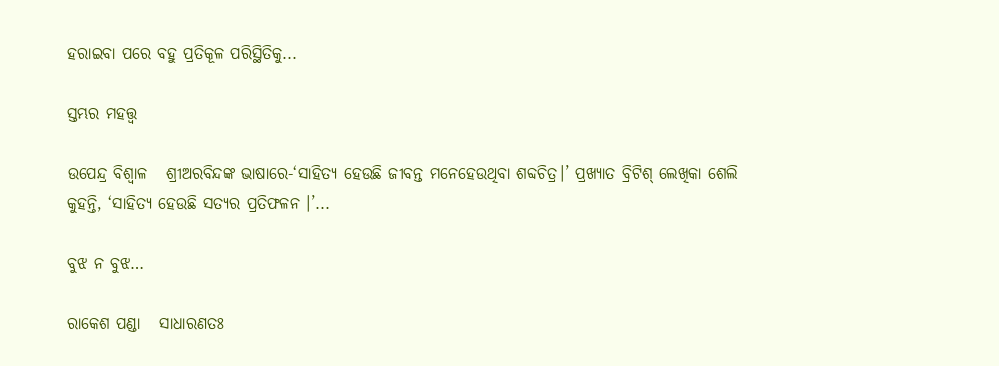ହରାଇବା ପରେ ବହୁ ପ୍ରତିକୂଳ ପରିସ୍ଥିତିକୁ...

ସ୍ତମ୍ଭର ମହତ୍ତ୍ୱ

ଉପେନ୍ଦ୍ର ବିଶ୍ୱାଳ   ଶ୍ରୀଅରବିନ୍ଦଙ୍କ ଭାଷାରେ-‘ସାହିତ୍ୟ ହେଉଛି ଜୀବନ୍ତ ମନେହେଉଥିବା ଶବ୍ଦଚିତ୍ର।’ ପ୍ରଖ୍ୟାତ ବ୍ରିଟିଶ୍‌ ଲେଖିକା ଶେଲି କୁହନ୍ତି, ‘ସାହିତ୍ୟ ହେଉଛି ସତ୍ୟର ପ୍ରତିଫଳନ ।’...

ବୁଝ ନ ବୁଝ…

ରାକେଶ ପଣ୍ଡା   ସାଧାରଣତଃ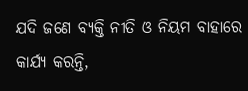ଯଦି ଜଣେ ବ୍ୟକ୍ତି ନୀତି ଓ ନିୟମ ବାହାରେ କାର୍ଯ୍ୟ କରନ୍ତି,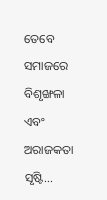ତେବେ ସମାଜରେ ବିଶୃଙ୍ଖଳା ଏବଂ ଅରାଜକତା ସୃଷ୍ଟି...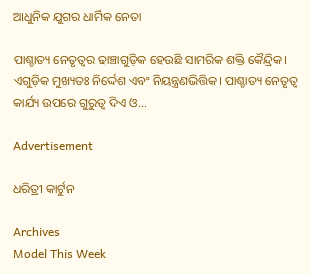ଆଧୁନିକ ଯୁଗର ଧାର୍ମିକ ନେତା

ପାଶ୍ଚାତ୍ୟ ନେତୃତ୍ୱର ଢାଞ୍ଚାଗୁଡ଼ିକ ହେଉଛି ସାମରିକ ଶକ୍ତି କୈନ୍ଦ୍ରିକ। ଏଗୁଡ଼ିକ ମୁଖ୍ୟତଃ ନିର୍ଦ୍ଦେଶ ଏବଂ ନିୟନ୍ତ୍ରଣଭିତ୍ତିକ। ପାଶ୍ଚାତ୍ୟ ନେତୃତ୍ୱ କାର୍ଯ୍ୟ ଉପରେ ଗୁରୁତ୍ୱ ଦିଏ ଓ...

Advertisement

ଧରିତ୍ରୀ କାର୍ଟୁନ

Archives
Model This Week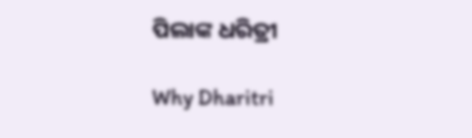ପିଲାଙ୍କ ଧରିତ୍ରୀ

Why Dharitri